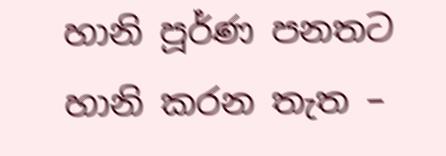හානි පූර්ණ පනතට හානි කරන තැත –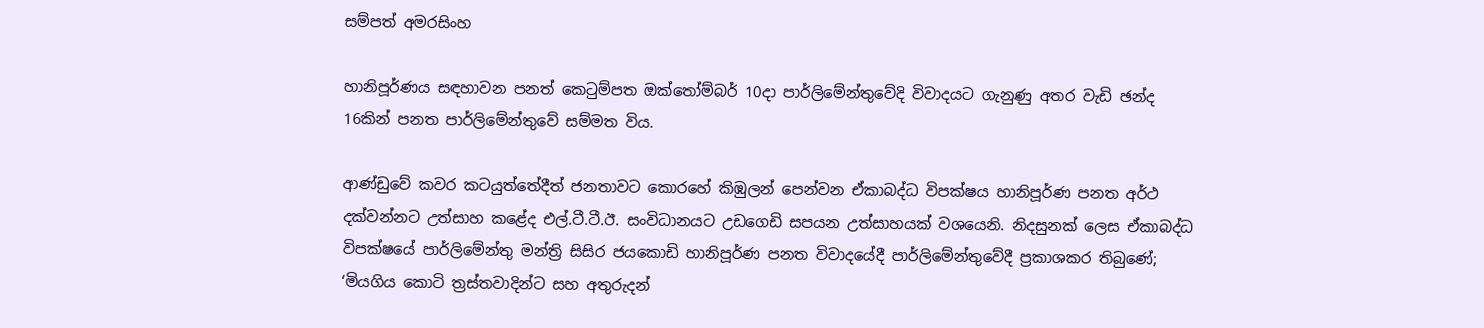සම්පත් අමරසිංහ

හානිපූර්ණය සඳහාවන පනත් කෙටුම්පත ඔක්තෝම්බර් 10දා පාර්ලිමේන්තුවේදි විවාදයට ගැනුණු අතර වැඩි ඡන්ද 16කින් පනත පාර්ලිමේන්තුවේ සම්මත විය.

ආණ්ඩුවේ කවර කටයුත්තේදීත් ජනතාවට කොරහේ කිඹුලන් පෙන්වන ඒකාබද්ධ විපක්ෂය හානිපූර්ණ පනත අර්ථ දක්වන්නට උත්සාහ කළේද එල්.ටී.ටී.ඊ. සංවිධානයට උඩගෙඩි සපයන උත්සාහයක් වශයෙනි. නිදසුනක් ලෙස ඒකාබද්ධ විපක්ෂයේ පාර්ලිමේන්තු මන්ත්‍රි සිසිර ජයකොඩි හානිපූර්ණ පනත විවාදයේදී පාර්ලිමේන්තුවේදී ප්‍රකාශකර තිබුණේ; ‘මියගිය කොටි ත්‍රස්තවාදින්ට සහ අතුරුදන්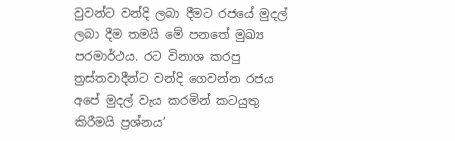වුවන්ට වන්දි ලබා දීමට රජයේ මුදල් ලබා දීම තමයි මේ පනතේ මුඛ්‍ය පරමාර්ථය. රට විනාශ කරපු ත්‍රස්තවාදීන්ට වන්දි ගෙවන්න රජය අපේ මුදල් වැය කරමින් කටයුතු කිරීමයි ප්‍රශ්නය’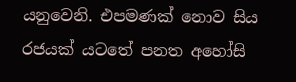යනුවෙනි. එපමණක් නොව සිය රජයක් යටතේ පනත අහෝසි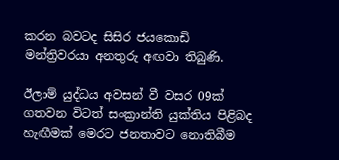කරන බවටද සිසිර ජයකොඩි මන්ත්‍රිවරයා අනතුරු අඟවා තිබුණි.

ඊලාම් යුද්ධය අවසන් වී වසර 09ක් ගතවන විටත් සංක්‍රාන්ති යුක්තිය පිළිබද හැඟීමක් මෙරට ජනතාවට නොතිබීම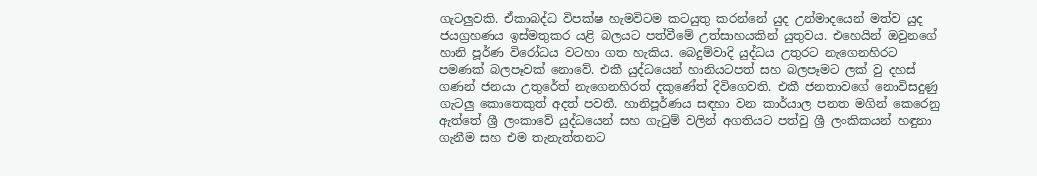ගැටලුවකි. ඒකාබද්ධ විපක්ෂ හැමවිටම කටයුතු කරන්නේ යුද උන්මාදයෙන් මත්ව යුද ජයග්‍රහණය ඉස්මතුකර යළි බලයට පත්වීමේ උත්සාහයකින් යුතුවය. එහෙයින් ඔවුනගේ හානි පූර්ණ විරෝධය වටහා ගත හැකිය. බෙදුම්වාදි යුද්ධය උතුරට නැගෙනහිරට පමණක් බලපෑවක් නොවේ. එකී යුද්ධයෙන් හානියටපත් සහ බලපෑමට ලක් වු දහස් ගණන් ජනයා උතුරේත් නැගෙනහිරත් දකුණේත් දිවිගෙවති. එකී ජනතාවගේ නොවිසදුණු ගැටලු කොතෙකුත් අදත් පවතී. හානිපූර්ණය සඳහා වන කාර්යාල පනත මගින් කෙරෙනු ඇත්තේ ශ්‍රී ලංකාවේ යුද්ධයෙන් සහ ගැටුම් වලින් අගතියට පත්වු ශ්‍රී ලංකිකයන් හඳුනා ගැනීම සහ එම තැනැත්තනට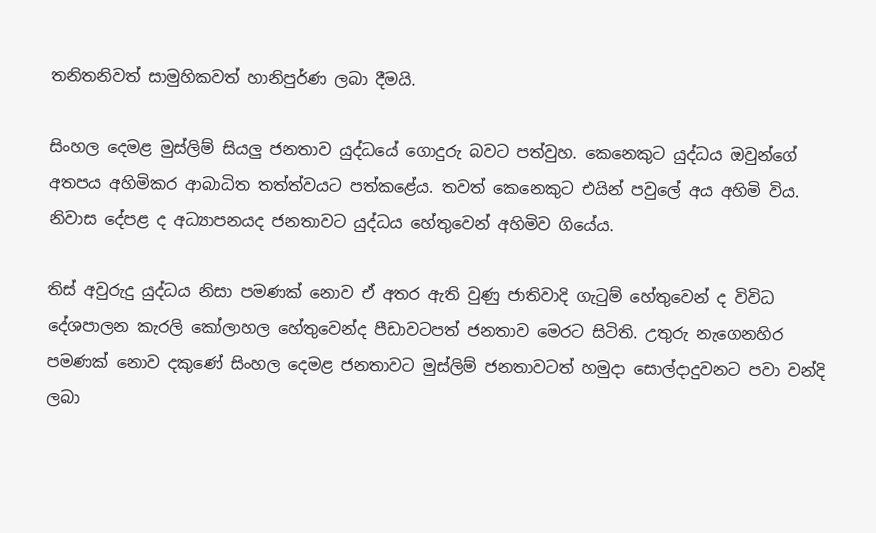තනිතනිවත් සාමුහිකවත් හානිපුර්ණ ලබා දීමයි.

සිංහල දෙමළ මුස්ලිම් සියලු ජනතාව යුද්ධයේ ගොදුරු බවට පත්වුහ. කෙනෙකුට යුද්ධය ඔවුන්ගේ අතපය අහිමිකර ආබාධිත තත්ත්වයට පත්කළේය. තවත් කෙනෙකුට එයින් පවුලේ අය අහිමි විය. නිවාස දේපළ ද අධ්‍යාපනයද ජනතාවට යුද්ධය හේතුවෙන් අහිමිව ගියේය.

තිස් අවුරුදු යුද්ධය නිසා පමණක් නොව ඒ අතර ඇති වුණු ජාතිවාදි ගැටුම් හේතුවෙන් ද විවිධ දේශපාලන කැරලි කෝලාහල හේතුවෙන්ද පීඩාවටපත් ජනතාව මෙරට සිටිති. උතුරු නැගෙනහිර පමණක් නොව දකුණේ සිංහල දෙමළ ජනතාවට මුස්ලිම් ජනතාවටත් හමුදා සොල්දාදුවනට පවා වන්දි ලබා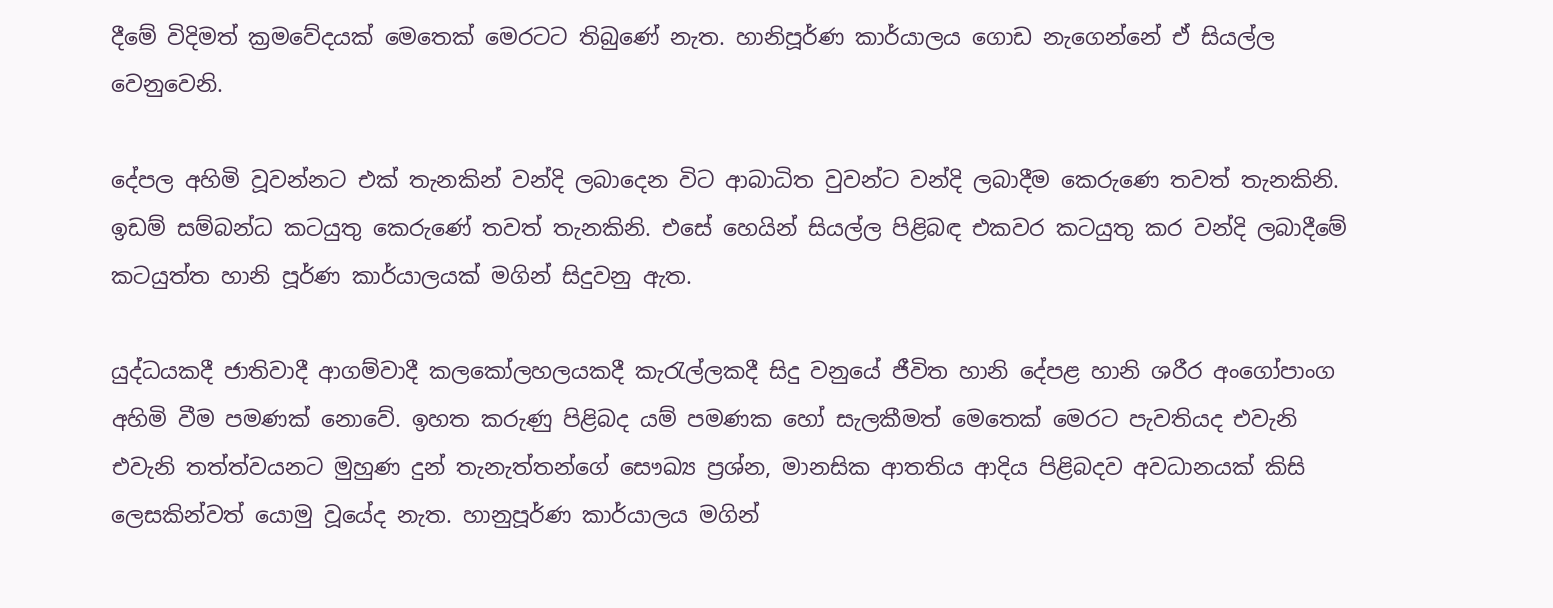දීමේ විදිමත් ක්‍රමවේදයක් මෙතෙක් මෙරටට තිබුණේ නැත. හානිපූර්ණ කාර්යාලය ගොඩ නැගෙන්නේ ඒ සියල්ල වෙනුවෙනි.

දේපල අහිමි වූවන්නට එක් තැනකින් වන්දි ලබාදෙන විට ආබාධිත වුවන්ට වන්දි ලබාදීම කෙරුණෙ තවත් තැනකිනි. ඉඩම් සම්බන්ධ කටයුතු කෙරුණේ තවත් තැනකිනි. එසේ හෙයින් සියල්ල පිළිබඳ එකවර කටයුතු කර වන්දි ලබාදීමේ කටයුත්ත හානි පූර්ණ කාර්යාලයක් මගින් සිදුවනු ඇත.

යුද්ධයකදී ජාතිවාදී ආගම්වාදී කලකෝලහලයකදී කැරැල්ලකදී සිදු වනුයේ ජීවිත හානි දේපළ හානි ශරීර අංගෝපාංග අහිමි වීම පමණක් නොවේ. ඉහත කරුණු පිළිබද යම් පමණක හෝ සැලකීමත් මෙතෙක් මෙරට පැවතියද එවැනි එවැනි තත්ත්වයනට මුහුණ දුන් තැනැත්තන්ගේ සෞඛ්‍ය ප්‍රශ්න, මානසික ආතතිය ආදිය පිළිබදව අවධානයක් කිසි ලෙසකින්වත් යොමු වූයේද නැත. හානුපූර්ණ කාර්යාලය මගින්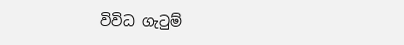විවිධ ගැටුම්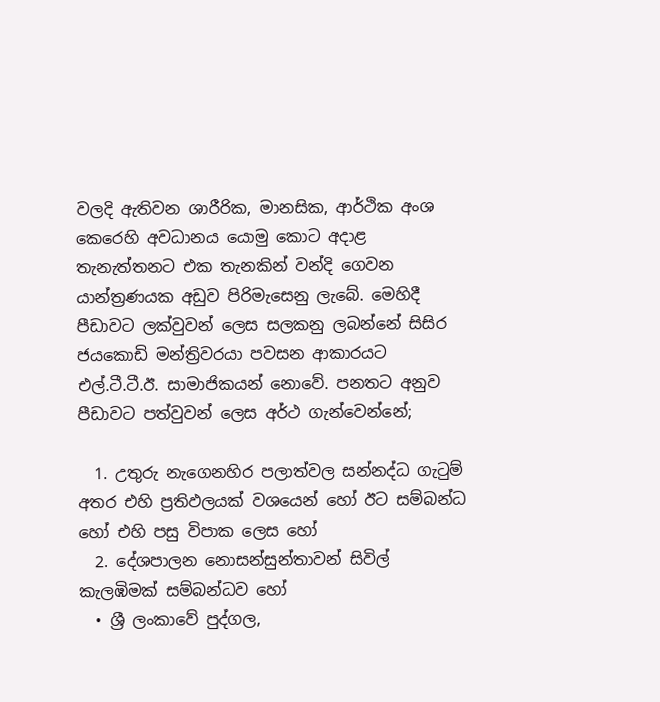වලදි ඇතිවන ශාරීරික, මානසික, ආර්ථික අංශ කෙරෙහි අවධානය යොමු කොට අදාළ තැනැත්තනට එක තැනකින් වන්දි ගෙවන යාන්ත්‍රණයක අඩුව පිරිමැසෙනු ලැබේ. මෙහිදී පීඩාවට ලක්වුවන් ලෙස සලකනු ලබන්නේ සිසිර ජයකොඩි මන්ත්‍රිවරයා පවසන ආකාරයට එල්.ටී.ටී.ඊ. සාමාජිකයන් නො‍වේ. පනතට අනුව පීඩාවට පත්වුවන් ලෙස අර්ථ ගැන්වෙන්නේ;

  1. උතුරු නැගෙනහිර පලාත්වල සන්නද්ධ ගැටුම් අතර එහි ප්‍රතිඵලයක් වශයෙන් හෝ ඊට සම්බන්ධ හෝ එහි පසු විපාක ලෙස හෝ
  2. දේශපාලන නොසන්සුන්තාවන් සිවිල් කැලඹිමක් සම්බන්ධව හෝ
  • ශ්‍රී ලංකාවේ පුද්ගල,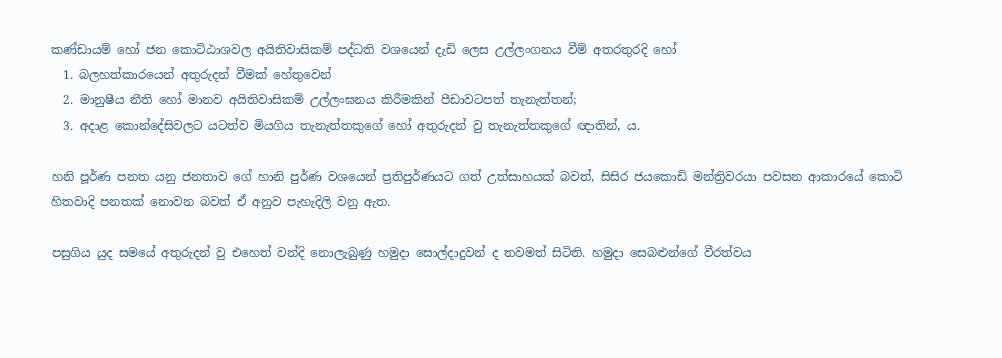කණ්ඩායම් හෝ ජන කොට්ඨාශවල අයිතිවාසිකම් පද්ධති වශයෙන් දැඩි ලෙස උල්ලංගනය වීම් අතරතුරදි හෝ
  1. බලහත්කා‍රයෙන් අතුරුදන් වීමක් හේතුවෙන්
  2. මානුෂීය නීති හෝ මානව අයිතිවාසිකම් උල්ලංඝනය කිරීමකින් පීඩාවටපත් තැනැත්තන්;
  3. අදාළ කොන්දේසිවලට යටත්ව මියගිය තැනැත්තකුගේ හෝ අතුරුදන් වු තැනැත්තකුගේ ඥාතින්, ය.

හනි පූර්ණ පනත යනු ජනතාව ගේ හානි පුර්ණ වශයෙන් ප්‍රතිපුර්ණයට ගත් උත්සාහයක් බවත්, සිසිර ජයකොඩි මන්ත්‍රිවරයා පවසන ආකාරයේ කොටි හිතවාදි පනතක් නොවන බවත් ඒ අනුව පැහැදිලි වනු ඇත.

පසුගිය යුද සමයේ අතුරුදන් වු එහෙත් වන්දි නොලැබුණු හමුදා සොල්දාදුවන් ද තවමත් සිටිති. හමුදා සෙබළුන්ගේ වීරත්වය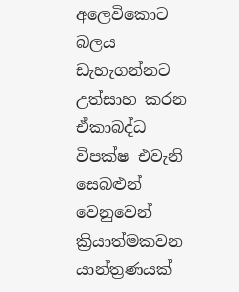අලෙවිකොට බලය ඩැහැගන්නට උත්සාහ කරන ඒකාබද්ධ විපක්ෂ එවැනි සෙබළුන් වෙනුවෙන් ක්‍රියාත්මකවන යාන්ත්‍රණයක්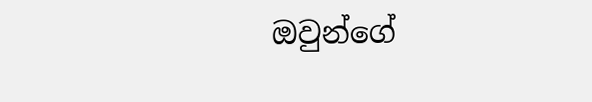ඔවුන්ගේ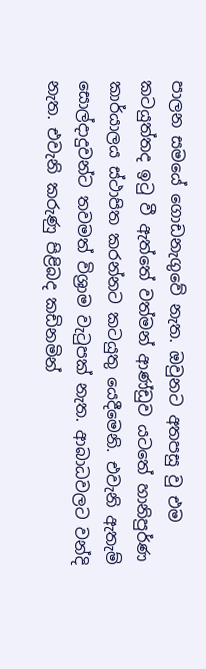පාලන සමයේ ගොඩනැගුවේ නැත. ඔවුනට අතපසු වු එම කටයුත්තද ඉටු වී ඇත්තේ වත්මන් ආණ්ඩුව යටතේ හානිපුර්ණ කාර්යාලය ස්ථාපිත කරන්නට කටයුතු යෙදීමෙනි. එවැනි ඇතැම් සොල්දාදුවන්ට තවමත් විශ්‍රාම වැටුපක් නැත. ආබාධවලට වන්දි නැත. එවැනි කරුණු පිළිබද කඩිනමින්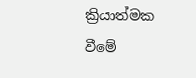ක්‍රියාත්මක වීමේ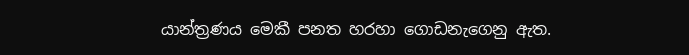යාන්ත්‍රණය මෙකී පනත හරහා ගොඩනැගෙනු ඇත.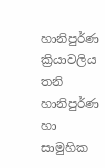හානිපුර්ණ ක්‍රියාවලිය තනි හානිපුර්ණ හා සාමුහික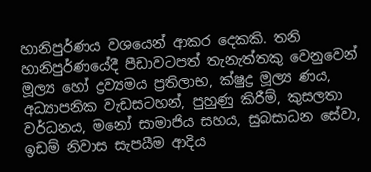හානිපුර්ණය වශයෙන් ආකර දෙකකි. තනි හානිපුර්ණයේදී පීඩාවටපත් තැනැත්තකු වෙනුවෙන් මූල්‍ය හෝ ද්‍රව්‍යමය ප්‍රතිලාභ, ක්ෂුද්‍ර මූල්‍ය ණය, අධ්‍යාපනික වැඩසටහන්, පුහුණු කිරීම්, කුසලතා වර්ධනය, මනෝ සාමාජිය සහය, සුබසාධන සේවා, ඉඩම් නිවාස සැපයීම ආදිය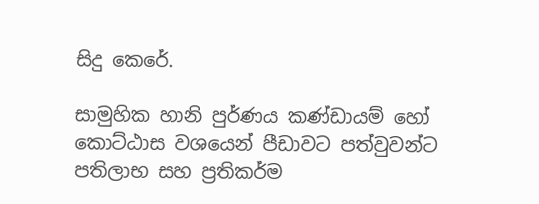සිදු කෙරේ.

සාමුහික හානි පුර්ණය කණ්ඩායම් හෝ කොට්ඨාස වශයෙන් පීඩාවට පත්වුවන්ට පතිලාභ සහ ප්‍රතිකර්ම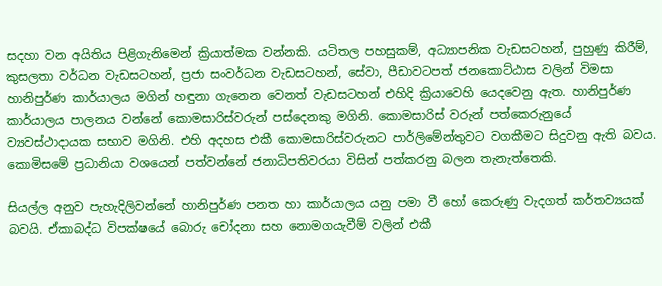සදහා වන අයිතිය පිළිගැනිමෙන් ක්‍රියාත්මක වන්නකි. යටිතල පහසුකම්, අධ්‍යාපනික වැඩසටහන්, පුහුණු කිරීම්, කුසලතා වර්ධන වැඩසටහන්, ප්‍රජා සංවර්ධන වැඩසටහන්, සේවා, පීඩාවටපත් ජනකොට්ඨාස වලින් විමසා හානිපුර්ණ කාර්යාලය මගින් හඳුනා ගැනෙන වෙනත් වැඩසටහන් එහිදි ක්‍රියාවෙහි යෙදවෙනු ඇත. හානිපුර්ණ කාර්යාලය පාලනය වන්නේ කොමසාරිස්වරුන් පස්දෙනකු මගිනි. කොමසාරිස් වරුන් පත්කෙරුනුයේ ව්‍යවස්ථාදායක සභාව මගිනි. එහි අදහස එකී කොමසාරිස්වරුනට පාර්ලිමේන්තුවට වගකීමට සිදුවනු ඇති බවය. කොමිසමේ ප්‍රධානියා වශයෙන් පත්වන්නේ ජනාධිපතිවරයා විසින් පත්කරනු බලන තැනැත්තෙකි.

සියල්ල අනුව පැහැදිලිවන්නේ හානිපුර්ණ පනත හා කාර්යාලය යනු පමා වී හෝ කෙරුණු වැදගත් කර්තව්‍යයක් බවයි. ඒකාබද්ධ විපක්ෂයේ බොරු චෝදනා සහ නොමගයැවීම් වලින් එකී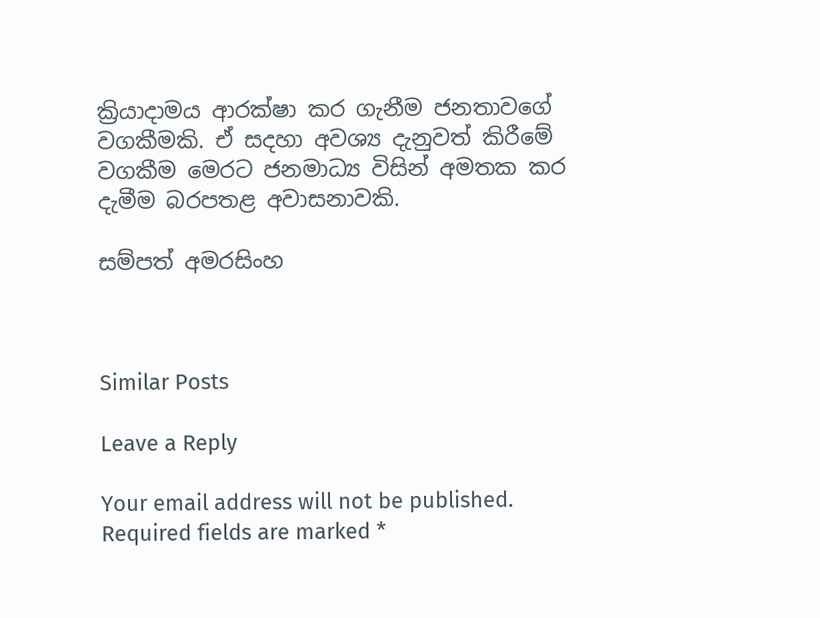ක්‍රියාදාමය ආරක්ෂා කර ගැනීම ජනතාවගේ වගකීමකි. ඒ සදහා අවශ්‍ය දැනුවත් කිරීමේ වගකීම මෙරට ජනමාධ්‍ය විසින් අමතක කර දැමීම බරපතළ අවාසනාවකි.

සම්පත් අමරසිංහ



Similar Posts

Leave a Reply

Your email address will not be published. Required fields are marked *